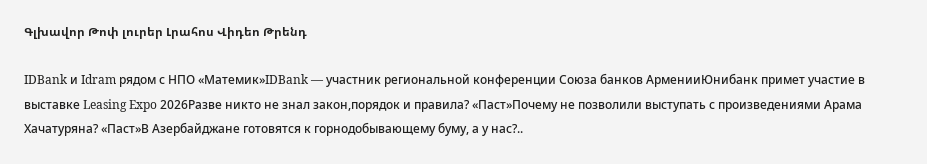Գլխավոր Թոփ լուրեր Լրահոս Վիդեո Թրենդ

IDBank и Idram рядом с НПО «Матемик»IDBank — участник региональной конференции Союза банков АрменииЮнибанк примет участие в выставке Leasing Expo 2026Разве никто не знал закон,порядок и правила? «Паст»Почему не позволили выступать с произведениями Арама Хачатуряна? «Паст»В Азербайджане готовятся к горнодобывающему буму, а у нас?..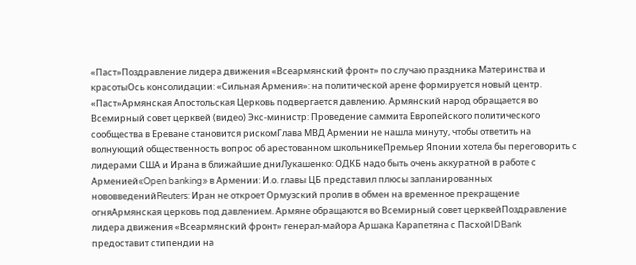«Паст»Поздравление лидера движения «Всеармянский фронт» по случаю праздника Материнства и красотыОсь консолидации: «Сильная Армения»: на политической арене формируется новый центр. «Паст»Армянская Апостольская Церковь подвергается давлению. Армянский народ обращается во Всемирный совет церквей (видео) Экс-министр: Проведение саммита Европейского политического сообщества в Ереване становится рискомГлава МВД Армении не нашла минуту, чтобы ответить на волнующий общественность вопрос об арестованном школьникеПремьер Японии хотела бы переговорить с лидерами США и Ирана в ближайшие дниЛукашенко: ОДКБ надо быть очень аккуратной в работе с Арменией«Open banking» в Армении: И.о. главы ЦБ представил плюсы запланированных нововведенийReuters: Иран не откроет Ормузский пролив в обмен на временное прекращение огняАрмянская церковь под давлением. Армяне обращаются во Всемирный совет церквейПоздравление лидера движения «Всеармянский фронт» генерал-майора Аршака Карапетяна с ПасхойIDBank предоставит стипендии на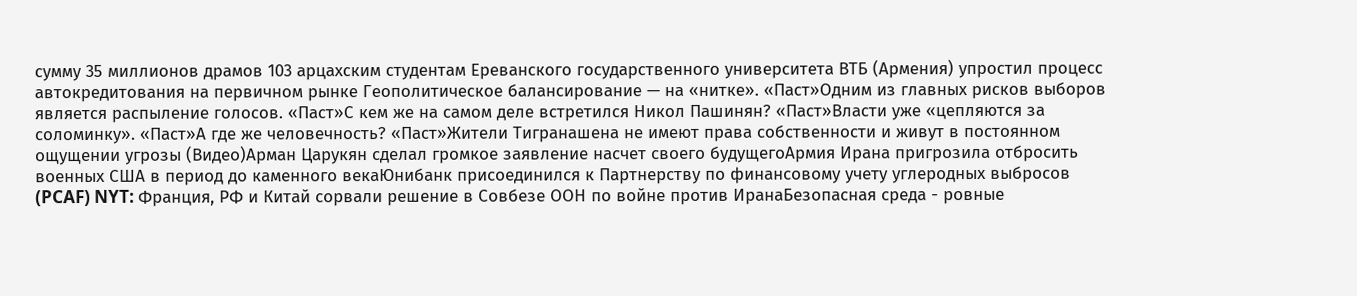сумму 35 миллионов драмов 103 арцахским студентам Ереванского государственного университета ВТБ (Армения) упростил процесс автокредитования на первичном рынке Геополитическое балансирование — на «нитке». «Паст»Одним из главных рисков выборов является распыление голосов. «Паст»С кем же на самом деле встретился Никол Пашинян? «Паст»Власти уже «цепляются за соломинку». «Паст»А где же человечность? «Паст»Жители Тигранашена не имеют права собственности и живут в постоянном ощущении угрозы (Видео)Арман Царукян сделал громкое заявление насчет своего будущегоАрмия Ирана пригрозила отбросить военных США в период до каменного векаЮнибанк присоединился к Партнерству по финансовому учету углеродных выбросов (PCAF) NYT: Франция, РФ и Китай сорвали решение в Совбезе ООН по войне против ИранаБезопасная среда - ровные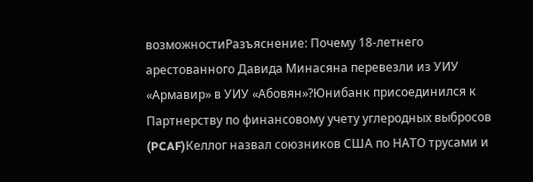возможностиРазъяснение: Почему 18-летнего арестованного Давида Минасяна перевезли из УИУ «Армавир» в УИУ «Абовян»?Юнибанк присоединился к Партнерству по финансовому учету углеродных выбросов (PCAF)Келлог назвал союзников США по НАТО трусами и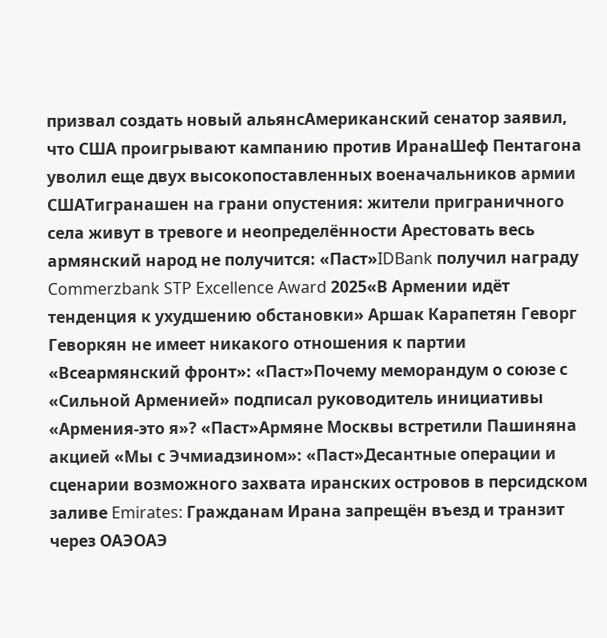призвал создать новый альянсАмериканский сенатор заявил, что США проигрывают кампанию против ИранаШеф Пентагона уволил еще двух высокопоставленных военачальников армии СШАТигранашен на грани опустения: жители приграничного села живут в тревоге и неопределённости Арестовать весь армянский народ не получится: «Паст»IDBank получил награду Commerzbank STP Excellence Award 2025«В Армении идёт тенденция к ухудшению обстановки» Аршак Карапетян Геворг Геворкян не имеет никакого отношения к партии «Всеармянский фронт»: «Паст»Почему меморандум о союзе с «Сильной Арменией» подписал руководитель инициативы «Армения-это я»? «Паст»Армяне Москвы встретили Пашиняна акцией «Мы с Эчмиадзином»: «Паст»Десантные операции и сценарии возможного захвата иранских островов в персидском заливе Emirates: Гражданам Ирана запрещён въезд и транзит через ОАЭОАЭ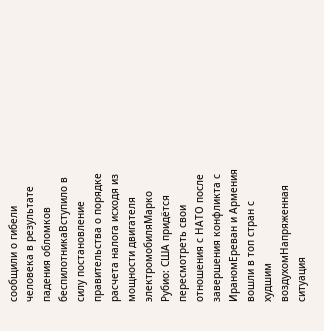сообщили о гибели человека в результате падения обломков беспилотникаВступило в силу постановление правительства о порядке расчета налога исходя из мощности двигателя электромобиляМарко Рубио: США придётся пересмотреть свои отношения с НАТО после завершения конфликта с ИраномЕреван и Армения вошли в топ стран с худшим воздухомНапряженная ситуация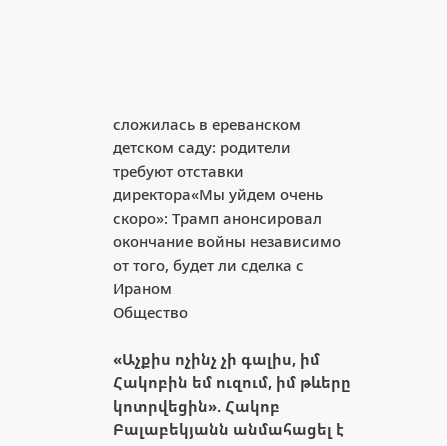сложилась в ереванском детском саду: родители требуют отставки директора«Мы уйдем очень скоро»: Трамп анонсировал окончание войны независимо от того, будет ли сделка с Ираном
Общество

«Աչքիս ոչինչ չի գալիս, իմ Հակոբին եմ ուզում, իմ թևերը կոտրվեցին». Հակոբ Բալաբեկյանն անմահացել է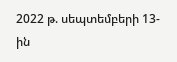2022 թ. սեպտեմբերի 13-ին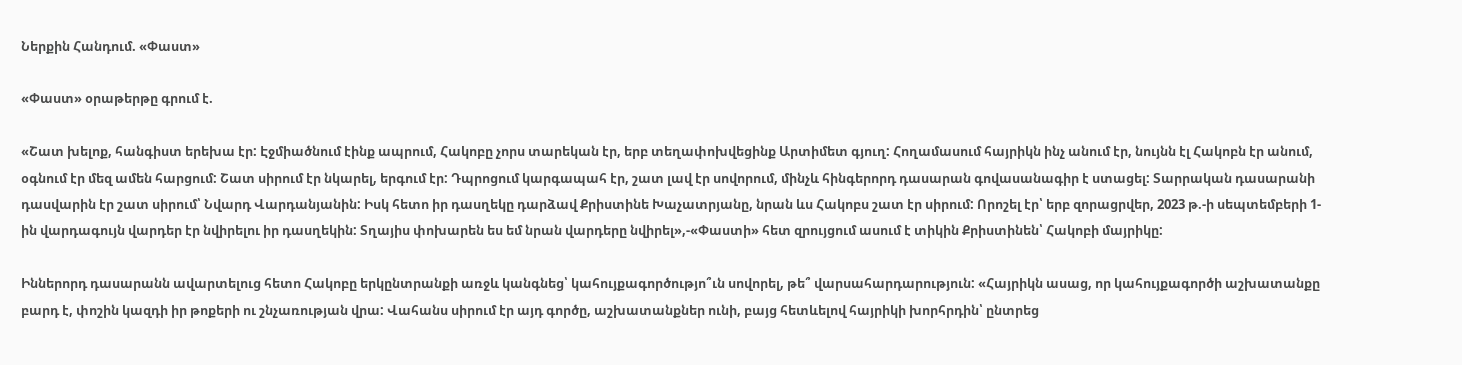Ներքին Հանդում. «Փաստ»

«Փաստ» օրաթերթը գրում է.

«Շատ խելոք, հանգիստ երեխա էր: Էջմիածնում էինք ապրում, Հակոբը չորս տարեկան էր, երբ տեղափոխվեցինք Արտիմետ գյուղ: Հողամասում հայրիկն ինչ անում էր, նույնն էլ Հակոբն էր անում, օգնում էր մեզ ամեն հարցում: Շատ սիրում էր նկարել, երգում էր: Դպրոցում կարգապահ էր, շատ լավ էր սովորում, մինչև հինգերորդ դասարան գովասանագիր է ստացել: Տարրական դասարանի դասվարին էր շատ սիրում՝ Նվարդ Վարդանյանին: Իսկ հետո իր դասղեկը դարձավ Քրիստինե Խաչատրյանը, նրան ևս Հակոբս շատ էր սիրում: Որոշել էր՝ երբ զորացրվեր, 2023 թ.-ի սեպտեմբերի 1-ին վարդագույն վարդեր էր նվիրելու իր դասղեկին: Տղայիս փոխարեն ես եմ նրան վարդերը նվիրել»,-«Փաստի» հետ զրույցում ասում է տիկին Քրիստինեն՝ Հակոբի մայրիկը:

Իններորդ դասարանն ավարտելուց հետո Հակոբը երկընտրանքի առջև կանգնեց՝ կահույքագործությո՞ւն սովորել, թե՞ վարսահարդարություն: «Հայրիկն ասաց, որ կահույքագործի աշխատանքը բարդ է, փոշին կազդի իր թոքերի ու շնչառության վրա: Վահանս սիրում էր այդ գործը, աշխատանքներ ունի, բայց հետևելով հայրիկի խորհրդին՝ ընտրեց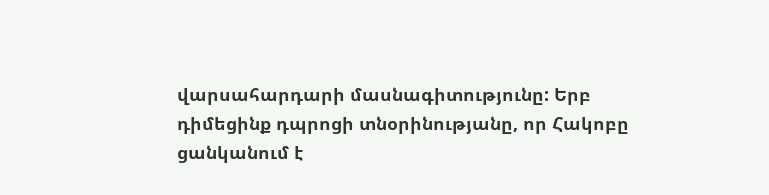վարսահարդարի մասնագիտությունը: Երբ դիմեցինք դպրոցի տնօրինությանը, որ Հակոբը ցանկանում է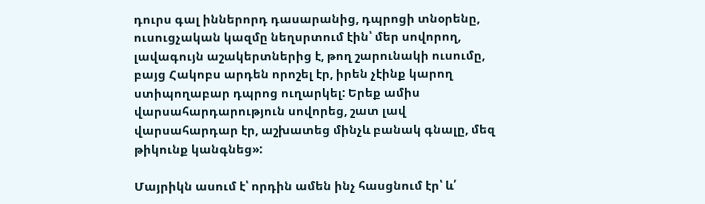դուրս գալ իններորդ դասարանից, դպրոցի տնօրենը, ուսուցչական կազմը նեղսրտում էին՝ մեր սովորող, լավագույն աշակերտներից է, թող շարունակի ուսումը, բայց Հակոբս արդեն որոշել էր, իրեն չէինք կարող ստիպողաբար դպրոց ուղարկել: Երեք ամիս վարսահարդարություն սովորեց, շատ լավ վարսահարդար էր, աշխատեց մինչև բանակ գնալը, մեզ թիկունք կանգնեց»:

Մայրիկն ասում է՝ որդին ամեն ինչ հասցնում էր՝ և՛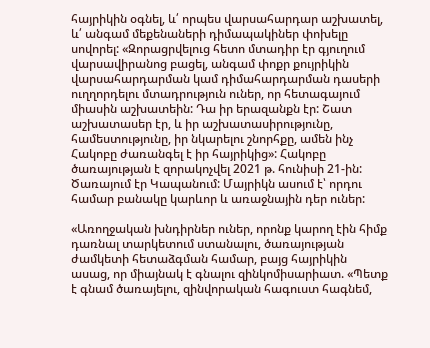հայրիկին օգնել, և՛ որպես վարսահարդար աշխատել, և՛ անգամ մեքենաների դիմապակիներ փոխելը սովորել: «Զորացրվելուց հետո մտադիր էր գյուղում վարսավիրանոց բացել, անգամ փոքր քույրիկին վարսահարդարման կամ դիմահարդարման դասերի ուղղորդելու մտադրություն ուներ, որ հետագայում միասին աշխատեին: Դա իր երազանքն էր: Շատ աշխատասեր էր, և իր աշխատասիրությունը, համեստությունը, իր նկարելու շնորհքը, ամեն ինչ Հակոբը ժառանգել է իր հայրիկից»: Հակոբը ծառայության է զորակոչվել 2021 թ. հունիսի 21-ին: Ծառայում էր Կապանում: Մայրիկն ասում է՝ որդու համար բանակը կարևոր և առաջնային դեր ուներ:

«Առողջական խնդիրներ ուներ, որոնք կարող էին հիմք դառնալ տարկետում ստանալու, ծառայության ժամկետի հետաձգման համար, բայց հայրիկին ասաց, որ միայնակ է գնալու զինկոմիսարիատ. «Պետք է գնամ ծառայելու, զինվորական հագուստ հագնեմ,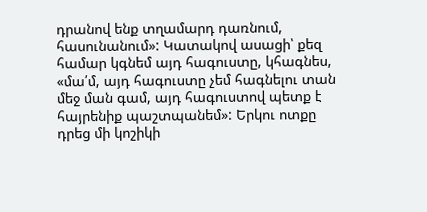դրանով ենք տղամարդ դառնում, հասունանում»: Կատակով ասացի՝ քեզ համար կգնեմ այդ հագուստը, կհագնես, «մա՛մ, այդ հագուստը չեմ հագնելու տան մեջ ման գամ, այդ հագուստով պետք է հայրենիք պաշտպանեմ»: Երկու ոտքը դրեց մի կոշիկի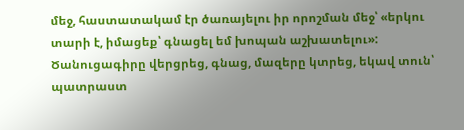մեջ, հաստատակամ էր ծառայելու իր որոշման մեջ՝ «երկու տարի է, իմացեք՝ գնացել եմ խոպան աշխատելու»: Ծանուցագիրը վերցրեց, գնաց, մազերը կտրեց, եկավ տուն՝ պատրաստ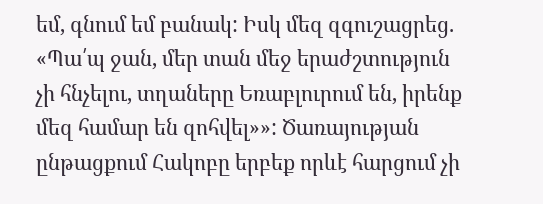եմ, գնում եմ բանակ: Իսկ մեզ զգուշացրեց. «Պա՛պ ջան, մեր տան մեջ երաժշտություն չի հնչելու, տղաները Եռաբլուրում են, իրենք մեզ համար են զոհվել»»: Ծառայության ընթացքում Հակոբը երբեք որևէ հարցում չի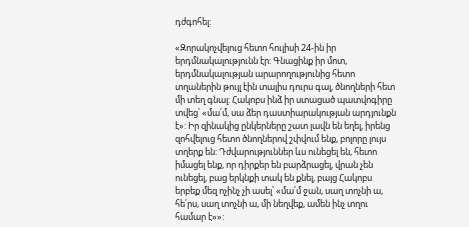դժգոհել:

«Զորակոչվելուց հետո հուլիսի 24-ին իր երդմնակալությունն էր: Գնացինք իր մոտ, երդմնակալության արարողությունից հետո տղաներին թույլ էին տալիս դուրս գալ, ծնողների հետ մի տեղ գնալ: Հակոբս ինձ իր ստացած պատվոգիրը տվեց՝ «մա՛մ, սա ձեր դաստիարակության արդյունքն է»: Իր զինակից ընկերները շատ լավն են եղել, իրենց զոհվելուց հետո ծնողներով շփվում ենք, բոլորը լույս տղերք են: Դժվարություններ ևս ունեցել են, հետո իմացել ենք, որ դիրքեր են բարձրացել, վրան չեն ունեցել, բաց երկնքի տակ են քնել, բայց Հակոբս երբեք մեզ ոչինչ չի ասել՝ «մա՛մ ջան, սաղ տոչնի ա, հե՛րս, սաղ տոչնի ա, մի նեղվեք, ամեն ինչ տղու համար է»»: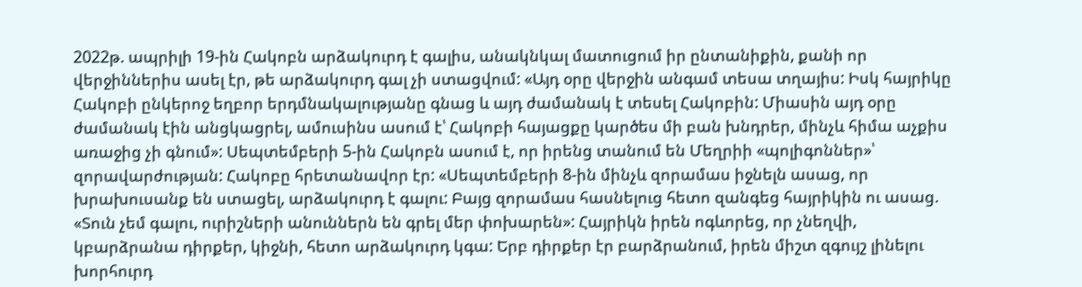2022թ. ապրիլի 19-ին Հակոբն արձակուրդ է գալիս, անակնկալ մատուցում իր ընտանիքին, քանի որ վերջիններիս ասել էր, թե արձակուրդ գալ չի ստացվում: «Այդ օրը վերջին անգամ տեսա տղայիս: Իսկ հայրիկը Հակոբի ընկերոջ եղբոր երդմնակալությանը գնաց և այդ ժամանակ է տեսել Հակոբին: Միասին այդ օրը ժամանակ էին անցկացրել, ամուսինս ասում է՝ Հակոբի հայացքը կարծես մի բան խնդրեր, մինչև հիմա աչքիս առաջից չի գնում»: Սեպտեմբերի 5-ին Հակոբն ասում է, որ իրենց տանում են Մեղրիի «պոլիգոններ»՝ զորավարժության: Հակոբը հրետանավոր էր: «Սեպտեմբերի 8-ին մինչև զորամաս իջնելն ասաց, որ խրախուսանք են ստացել, արձակուրդ է գալու: Բայց զորամաս հասնելուց հետո զանգեց հայրիկին ու ասաց. «Տուն չեմ գալու, ուրիշների անուններն են գրել մեր փոխարեն»: Հայրիկն իրեն ոգևորեց, որ չնեղվի, կբարձրանա դիրքեր, կիջնի, հետո արձակուրդ կգա: Երբ դիրքեր էր բարձրանում, իրեն միշտ զգույշ լինելու խորհուրդ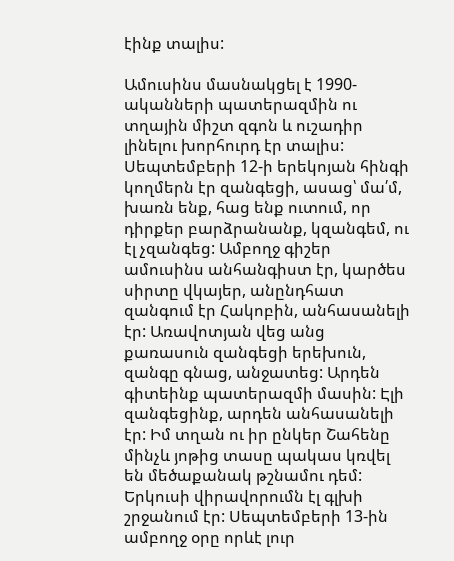էինք տալիս:

Ամուսինս մասնակցել է 1990-ականների պատերազմին ու տղային միշտ զգոն և ուշադիր լինելու խորհուրդ էր տալիս: Սեպտեմբերի 12-ի երեկոյան հինգի կողմերն էր զանգեցի, ասաց՝ մա՛մ, խառն ենք, հաց ենք ուտում, որ դիրքեր բարձրանանք, կզանգեմ, ու էլ չզանգեց: Ամբողջ գիշեր ամուսինս անհանգիստ էր, կարծես սիրտը վկայեր, անընդհատ զանգում էր Հակոբին, անհասանելի էր: Առավոտյան վեց անց քառասուն զանգեցի երեխուն, զանգը գնաց, անջատեց: Արդեն գիտեինք պատերազմի մասին: Էլի զանգեցինք, արդեն անհասանելի էր: Իմ տղան ու իր ընկեր Շահենը մինչև յոթից տասը պակաս կռվել են մեծաքանակ թշնամու դեմ: Երկուսի վիրավորումն էլ գլխի շրջանում էր: Սեպտեմբերի 13-ին ամբողջ օրը որևէ լուր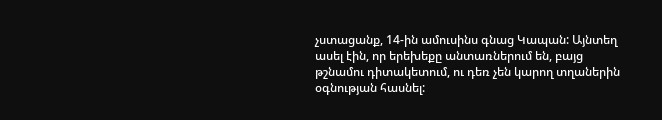չստացանք, 14-ին ամուսինս գնաց Կապան: Այնտեղ ասել էին, որ երեխեքը անտառներում են, բայց թշնամու դիտակետում, ու դեռ չեն կարող տղաներին օգնության հասնել: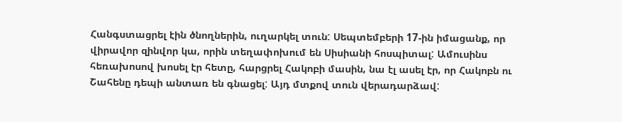Հանգստացրել էին ծնողներին, ուղարկել տուն: Սեպտեմբերի 17-ին իմացանք, որ վիրավոր զինվոր կա, որին տեղափոխում են Սիսիանի հոսպիտալ: Ամուսինս հեռախոսով խոսել էր հետը, հարցրել Հակոբի մասին, նա էլ ասել էր, որ Հակոբն ու Շահենը դեպի անտառ են գնացել: Այդ մտքով տուն վերադարձավ: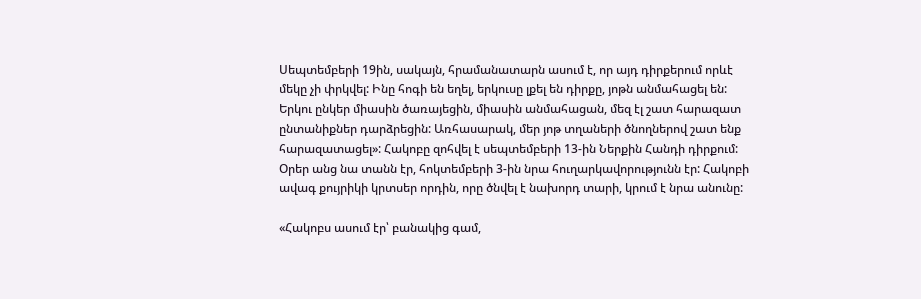Սեպտեմբերի 19ին, սակայն, հրամանատարն ասում է, որ այդ դիրքերում որևէ մեկը չի փրկվել: Ինը հոգի են եղել, երկուսը լքել են դիրքը, յոթն անմահացել են: Երկու ընկեր միասին ծառայեցին, միասին անմահացան, մեզ էլ շատ հարազատ ընտանիքներ դարձրեցին: Առհասարակ, մեր յոթ տղաների ծնողներով շատ ենք հարազատացել»: Հակոբը զոհվել է սեպտեմբերի 13-ին Ներքին Հանդի դիրքում: Օրեր անց նա տանն էր, հոկտեմբերի 3-ին նրա հուղարկավորությունն էր: Հակոբի ավագ քույրիկի կրտսեր որդին, որը ծնվել է նախորդ տարի, կրում է նրա անունը:

«Հակոբս ասում էր՝ բանակից գամ,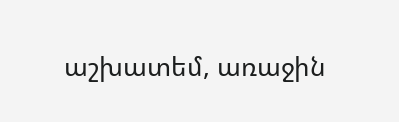աշխատեմ, առաջին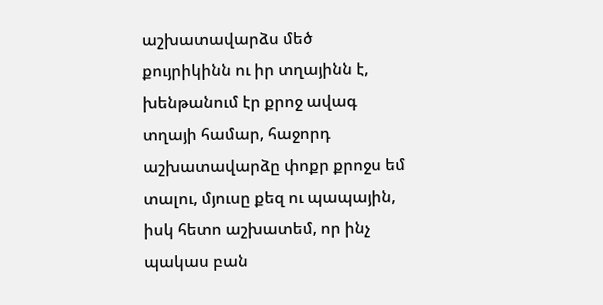աշխատավարձս մեծ քույրիկինն ու իր տղայինն է, խենթանում էր քրոջ ավագ տղայի համար, հաջորդ աշխատավարձը փոքր քրոջս եմ տալու, մյուսը քեզ ու պապային, իսկ հետո աշխատեմ, որ ինչ պակաս բան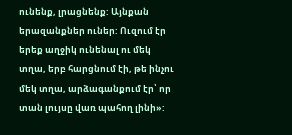ունենք, լրացնենք: Այնքան երազանքներ ուներ: Ուզում էր երեք աղջիկ ունենալ ու մեկ տղա, երբ հարցնում էի, թե ինչու մեկ տղա, արձագանքում էր՝ որ տան լույսը վառ պահող լինի»: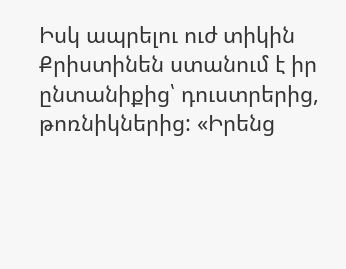Իսկ ապրելու ուժ տիկին Քրիստինեն ստանում է իր ընտանիքից՝ դուստրերից, թոռնիկներից: «Իրենց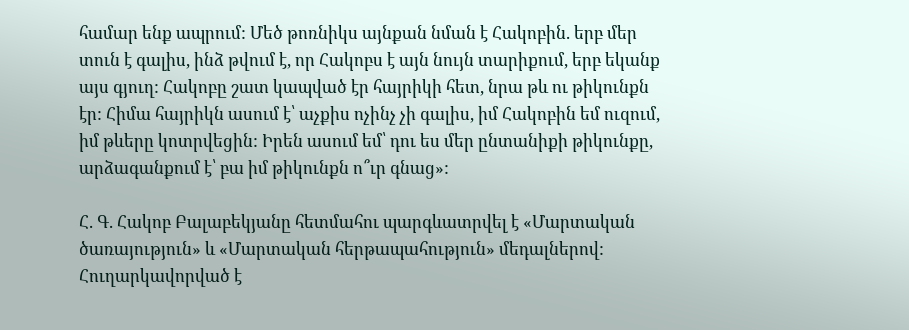համար ենք ապրում: Մեծ թոռնիկս այնքան նման է Հակոբին. երբ մեր տուն է գալիս, ինձ թվում է, որ Հակոբս է այն նույն տարիքում, երբ եկանք այս գյուղ: Հակոբը շատ կապված էր հայրիկի հետ, նրա թև ու թիկունքն էր: Հիմա հայրիկն ասում է՝ աչքիս ոչինչ չի գալիս, իմ Հակոբին եմ ուզում, իմ թևերը կոտրվեցին: Իրեն ասում եմ՝ դու ես մեր ընտանիքի թիկունքը, արձագանքում է՝ բա իմ թիկունքն ո՞ւր գնաց»:

Հ. Գ. Հակոբ Բալաբեկյանը հետմահու պարգևատրվել է «Մարտական ծառայություն» և «Մարտական հերթապահություն» մեդալներով: Հուղարկավորված է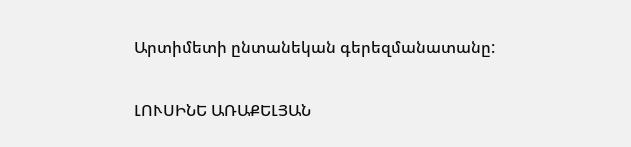Արտիմետի ընտանեկան գերեզմանատանը:

ԼՈՒՍԻՆԵ ԱՌԱՔԵԼՅԱՆ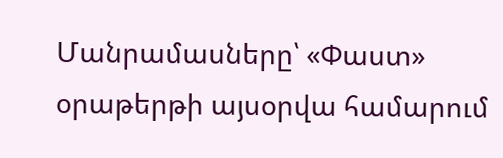Մանրամասները՝ «Փաստ» օրաթերթի այսօրվա համարում